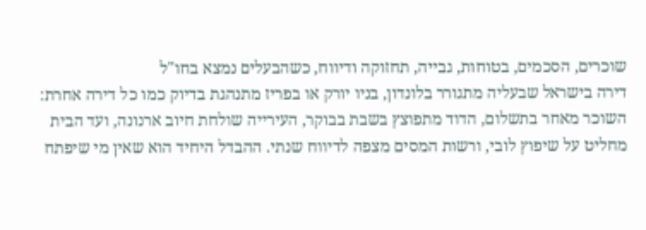שוכרים, הסכמים, בטוחות, גבייה, תחזוקה ודיווח, כשהבעלים נמצא בחו"ל
דירה בישראל שבעליה מתגורר בלונדון, בניו יורק או בפריז מתנהגת בדיוק כמו כל דירה אחרת: השוכר מאחר בתשלום, הדוד מתפוצץ בשבת בבוקר, העירייה שולחת חיוב ארנונה, ועד הבית מחליט על שיפוץ לובי, ורשות המסים מצפה לדיווח שנתי. ההבדל היחיד הוא שאין מי שיפתח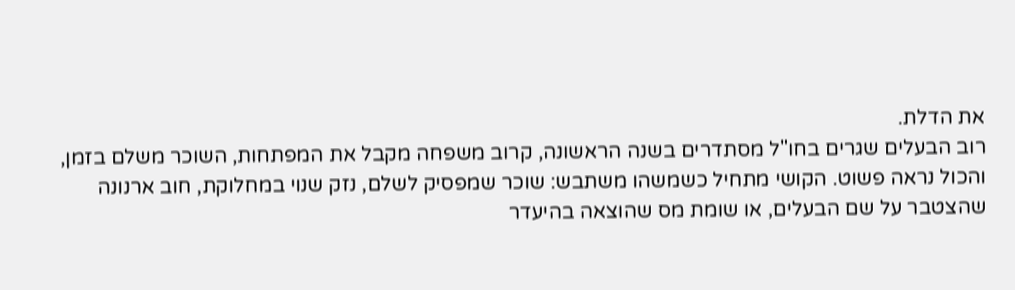את הדלת.
רוב הבעלים שגרים בחו"ל מסתדרים בשנה הראשונה, קרוב משפחה מקבל את המפתחות, השוכר משלם בזמן, והכול נראה פשוט. הקושי מתחיל כשמשהו משתבש: שוכר שמפסיק לשלם, נזק שנוי במחלוקת, חוב ארנונה שהצטבר על שם הבעלים, או שומת מס שהוצאה בהיעדר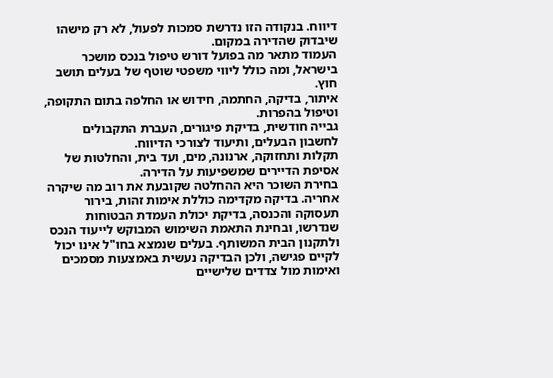דיווח. בנקודה הזו נדרשת סמכות לפעול, לא רק מישהו שיבדוק שהדירה במקום.
העמוד מתאר מה בפועל דורש טיפול בנכס מושכר בישראל, ומה כולל ליווי משפטי שוטף של בעלים תושב חוץ.
איתור, בדיקה, החתמה, חידוש או החלפה בתום התקופה, וטיפול בהפרות.
גבייה חודשית, בדיקת פיגורים, העברת התקבולים לחשבון הבעלים, ותיעוד לצורכי הדיווח.
תקלות ותחזוקה, ארנונה, מים, ועד בית, והחלטות של אסיפת הדיירים שמשפיעות על הדירה.
בחירת השוכר היא ההחלטה שקובעת את רוב מה שיקרה אחריה. בדיקה מקדימה כוללת אימות זהות, בירור תעסוקה והכנסה, בדיקת יכולת העמדת הבטוחות שנדרשו, ובחינת התאמת השימוש המבוקש לייעוד הנכס ולתקנון הבית המשותף. בעלים שנמצא בחו"ל אינו יכול לקיים פגישה, ולכן הבדיקה נעשית באמצעות מסמכים ואימות מול צדדים שלישיים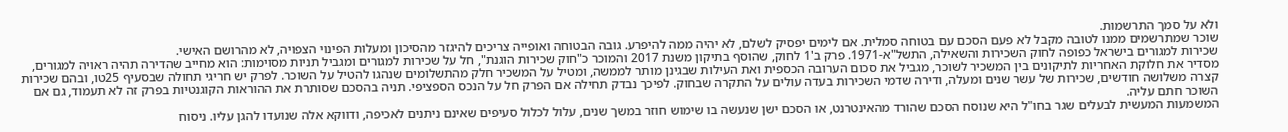ולא על סמך התרשמות.
שוכר שמתרשמים ממנו לטובה מקבל לא פעם הסכם עם בטוחה סמלית. אם לימים יפסיק לשלם, לא יהיה ממה להיפרע. גובה הבטוחה ואופייה צריכים להיגזר מהסיכון ומעלות הפינוי הצפויה, לא מהרושם האישי.
שכירות למגורים בישראל כפופה לחוק השכירות והשאילה, התשל"א-1971. פרק ב'1 לחוק, שהוסף בתיקון משנת 2017 והמוכר כ"חוק שכירות הוגנת", חל על שכירות למגורים ומגביל תניות מסוימות: הוא מחייב שהדירה תהיה ראויה למגורים, מסדיר את חלוקת האחריות לתיקונים בין המשכיר לשוכר, מגביל את סכום הערובה הכספית ואת העילות שבגינן מותר לממשה, ומטיל על המשכיר חלק מהתשלומים שנהגו להטיל על השוכר. לפרק יש חריגי תחולה שבסעיף 25טו, ובהם שכירות קצרה משלושה חודשים, שכירות של עשר שנים ומעלה, ודירה שדמי השכירות בעדה עולים על התקרה שבחוק. לפיכך נבדק תחילה אם הפרק חל על הנכס הספציפי. תניה בהסכם שסותרת את ההוראות הקוגנטיות בפרק זה לא תעמוד, גם אם השוכר חתם עליה.
המשמעות המעשית לבעלים שגר בחו"ל היא שנוסח הסכם שהורד מהאינטרנט, או הסכם ישן שנעשה בו שימוש חוזר במשך שנים, עלול לכלול סעיפים שאינם ניתנים לאכיפה, ודווקא אלה שנועדו להגן עליו. ניסוח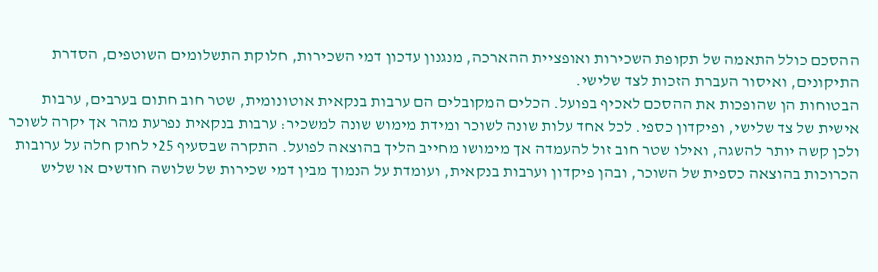ההסכם כולל התאמה של תקופת השכירות ואופציית ההארכה, מנגנון עדכון דמי השכירות, חלוקת התשלומים השוטפים, הסדרת התיקונים, ואיסור העברת הזכות לצד שלישי.
הבטוחות הן שהופכות את ההסכם לאכיף בפועל. הכלים המקובלים הם ערבות בנקאית אוטונומית, שטר חוב חתום בערבים, ערבות אישית של צד שלישי, ופיקדון כספי. לכל אחד עלות שונה לשוכר ומידת מימוש שונה למשכיר: ערבות בנקאית נפרעת מהר אך יקרה לשוכר ולכן קשה יותר להשגה, ואילו שטר חוב זול להעמדה אך מימושו מחייב הליך בהוצאה לפועל. התקרה שבסעיף 25י לחוק חלה על ערובות הכרוכות בהוצאה כספית של השוכר, ובהן פיקדון וערבות בנקאית, ועומדת על הנמוך מבין דמי שכירות של שלושה חודשים או שליש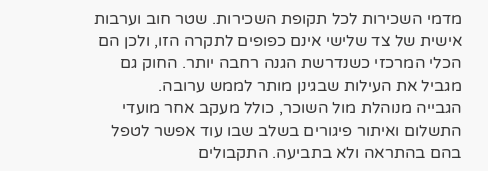מדמי השכירות לכל תקופת השכירות. שטר חוב וערבות אישית של צד שלישי אינם כפופים לתקרה הזו, ולכן הם הכלי המרכזי כשנדרשת הגנה רחבה יותר. החוק גם מגביל את העילות שבגינן מותר לממש ערובה.
הגבייה מנוהלת מול השוכר, כולל מעקב אחר מועדי התשלום ואיתור פיגורים בשלב שבו עוד אפשר לטפל בהם בהתראה ולא בתביעה. התקבולים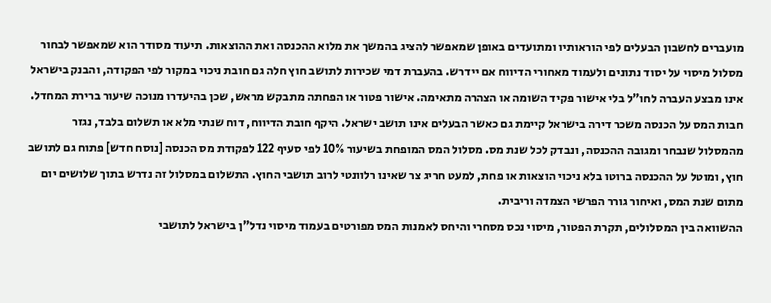מועברים לחשבון הבעלים לפי הוראותיו ומתועדים באופן שמאפשר להציג בהמשך את מלוא ההכנסה ואת ההוצאות. תיעוד מסודר הוא שמאפשר לבחור מסלול מיסוי על יסוד נתונים ולעמוד מאחורי הדיווח אם יידרש. בהעברת דמי שכירות לתושב חוץ חלה גם חובת ניכוי במקור לפי הפקודה, והבנק בישראל אינו מבצע העברה לחו"ל בלי אישור פקיד השומה או הצהרה מתאימה. אישור פטור או הפחתה מתבקש מראש, שכן בהיעדרו מנוכה שיעור ברירת המחדל.
חבות המס על הכנסה משכר דירה בישראל קיימת גם כאשר הבעלים אינו תושב ישראל. היקף חובת הדיווח, דוח שנתי מלא או תשלום בלבד, נגזר מהמסלול שנבחר ומגובה ההכנסה, ונבדק לכל שנת מס. מסלול המס המופחת בשיעור 10% לפי סעיף 122 לפקודת מס הכנסה [נוסח חדש] פתוח גם לתושב חוץ, ומוטל על ההכנסה ברוטו בלא ניכוי הוצאות או פחת, למעט חריג צר שאינו רלוונטי לרוב תושבי החוץ. התשלום במסלול זה נדרש בתוך שלושים יום מתום שנת המס, ואיחור גורר הפרשי הצמדה וריבית.
ההשוואה בין המסלולים, תקרת הפטור, מיסוי נכס מסחרי והיחס לאמנות המס מפורטים בעמוד מיסוי נדל"ן בישראל לתושבי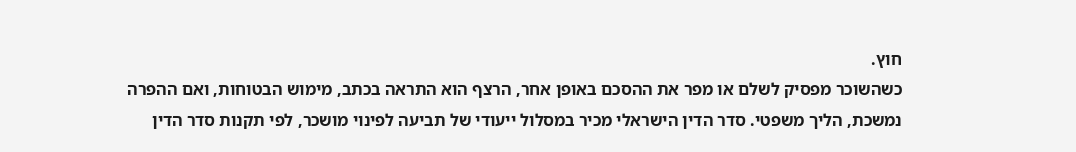חוץ.
כשהשוכר מפסיק לשלם או מפר את ההסכם באופן אחר, הרצף הוא התראה בכתב, מימוש הבטוחות, ואם ההפרה נמשכת, הליך משפטי. סדר הדין הישראלי מכיר במסלול ייעודי של תביעה לפינוי מושכר, לפי תקנות סדר הדין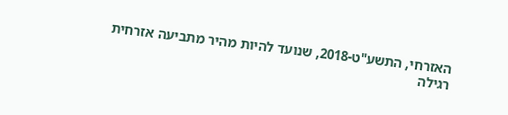האזרחי, התשע"ט-2018, שנועד להיות מהיר מתביעה אזרחית רגילה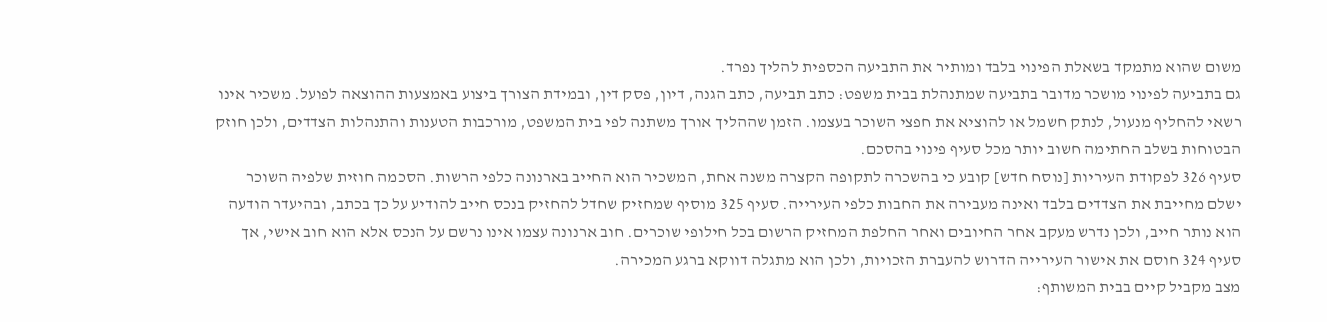משום שהוא מתמקד בשאלת הפינוי בלבד ומותיר את התביעה הכספית להליך נפרד.
גם בתביעה לפינוי מושכר מדובר בתביעה שמתנהלת בבית משפט: כתב תביעה, כתב הגנה, דיון, פסק דין, ובמידת הצורך ביצוע באמצעות ההוצאה לפועל. משכיר אינו רשאי להחליף מנעול, לנתק חשמל או להוציא את חפצי השוכר בעצמו. הזמן שההליך אורך משתנה לפי בית המשפט, מורכבות הטענות והתנהלות הצדדים, ולכן חוזק הבטוחות בשלב החתימה חשוב יותר מכל סעיף פינוי בהסכם.
סעיף 326 לפקודת העיריות [נוסח חדש] קובע כי בהשכרה לתקופה הקצרה משנה אחת, המשכיר הוא החייב בארנונה כלפי הרשות. הסכמה חוזית שלפיה השוכר ישלם מחייבת את הצדדים בלבד ואינה מעבירה את החבות כלפי העירייה. סעיף 325 מוסיף שמחזיק שחדל להחזיק בנכס חייב להודיע על כך בכתב, ובהיעדר הודעה הוא נותר חייב, ולכן נדרש מעקב אחר החיובים ואחר החלפת המחזיק הרשום בכל חילופי שוכרים. חוב ארנונה עצמו אינו נרשם על הנכס אלא הוא חוב אישי, אך סעיף 324 חוסם את אישור העירייה הדרוש להעברת הזכויות, ולכן הוא מתגלה דווקא ברגע המכירה.
מצב מקביל קיים בבית המשותף: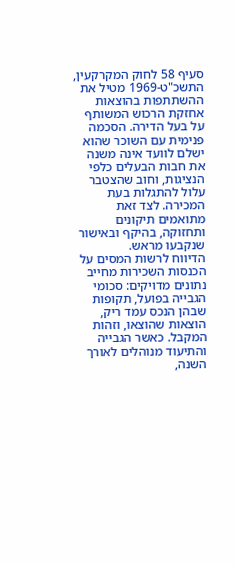סעיף 58 לחוק המקרקעין, התשכ"ט-1969 מטיל את ההשתתפות בהוצאות אחזקת הרכוש המשותף על בעל הדירה. הסכמה פנימית עם השוכר שהוא ישלם לוועד אינה משנה את חבות הבעלים כלפי הנציגות, וחוב שהצטבר עלול להתגלות בעת המכירה. לצד זאת מתואמים תיקונים ותחזוקה, בהיקף ובאישור שנקבעו מראש.
הדיווח לרשות המסים על הכנסות השכירות מחייב נתונים מדויקים: סכומי הגבייה בפועל, תקופות שבהן הנכס עמד ריק, הוצאות שהוצאו, וזהות המקבל. כאשר הגבייה והתיעוד מנוהלים לאורך השנה,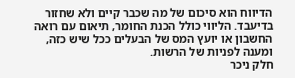הדיווח הוא סיכום של מה שכבר קיים ולא שחזור בדיעבד. הליווי כולל הכנת החומר, תיאום עם רואה החשבון או יועץ המס של הבעלים ככל שיש כזה, ומענה לפניות של הרשות.
חלק ניכר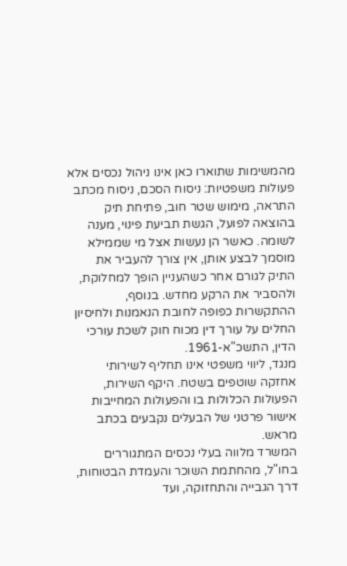מהמשימות שתוארו כאן אינו ניהול נכסים אלא פעולות משפטיות: ניסוח הסכם, ניסוח מכתב התראה, מימוש שטר חוב, פתיחת תיק בהוצאה לפועל, הגשת תביעת פינוי, מענה לשומה. כאשר הן נעשות אצל מי שממילא מוסמך לבצע אותן, אין צורך להעביר את התיק לגורם אחר כשהעניין הופך למחלוקת, ולהסביר את הרקע מחדש. בנוסף, ההתקשרות כפופה לחובת הנאמנות ולחיסיון החלים על עורך דין מכוח חוק לשכת עורכי הדין, התשכ"א-1961.
מנגד, ליווי משפטי אינו תחליף לשירותי אחזקה שוטפים בשטח. היקף השירות, הפעולות הכלולות בו והפעולות המחייבות אישור פרטני של הבעלים נקבעים בכתב מראש.
המשרד מלווה בעלי נכסים המתגוררים בחו"ל, מהחתמת השוכר והעמדת הבטוחות, דרך הגבייה והתחזוקה, ועד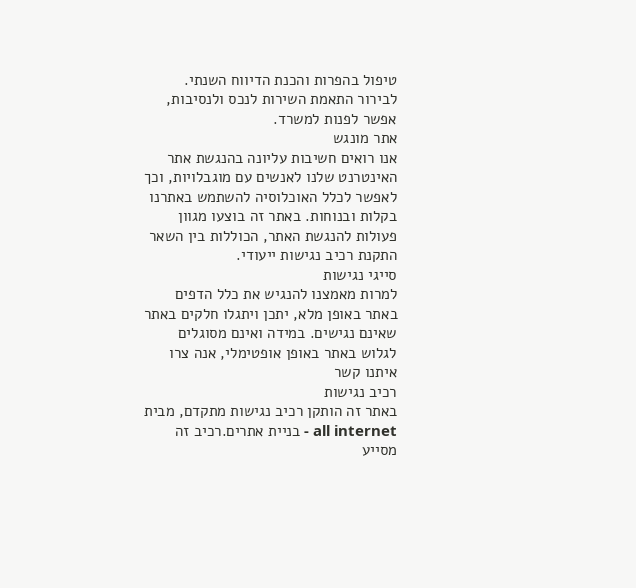טיפול בהפרות והכנת הדיווח השנתי.
לבירור התאמת השירות לנכס ולנסיבות, אפשר לפנות למשרד.
אתר מונגש
אנו רואים חשיבות עליונה בהנגשת אתר האינטרנט שלנו לאנשים עם מוגבלויות, וכך לאפשר לכלל האוכלוסיה להשתמש באתרנו בקלות ובנוחות. באתר זה בוצעו מגוון פעולות להנגשת האתר, הכוללות בין השאר התקנת רכיב נגישות ייעודי.
סייגי נגישות
למרות מאמצנו להנגיש את כלל הדפים באתר באופן מלא, יתכן ויתגלו חלקים באתר שאינם נגישים. במידה ואינם מסוגלים לגלוש באתר באופן אופטימלי, אנה צרו איתנו קשר
רכיב נגישות
באתר זה הותקן רכיב נגישות מתקדם, מבית all internet - בניית אתרים.רכיב זה מסייע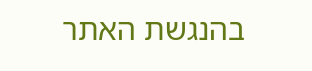בהנגשת האתר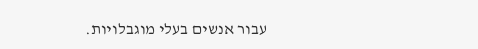עבור אנשים בעלי מוגבלויות.